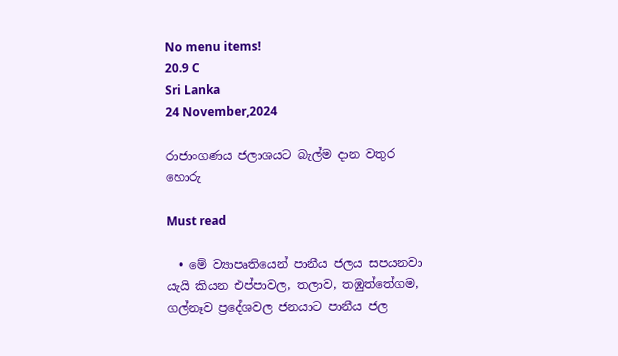No menu items!
20.9 C
Sri Lanka
24 November,2024

රාජාංගණය ජලාශයට බැල්ම දාන වතුර හොරු

Must read

  • මේ ව්‍යාපෘතියෙන් පානීය ජලය සපයනවා යැයි කියන එප්පාවල, තලාව, තඹුත්තේගම, ගල්නෑව ප්‍රදේශවල ජනයාට පානීය ජල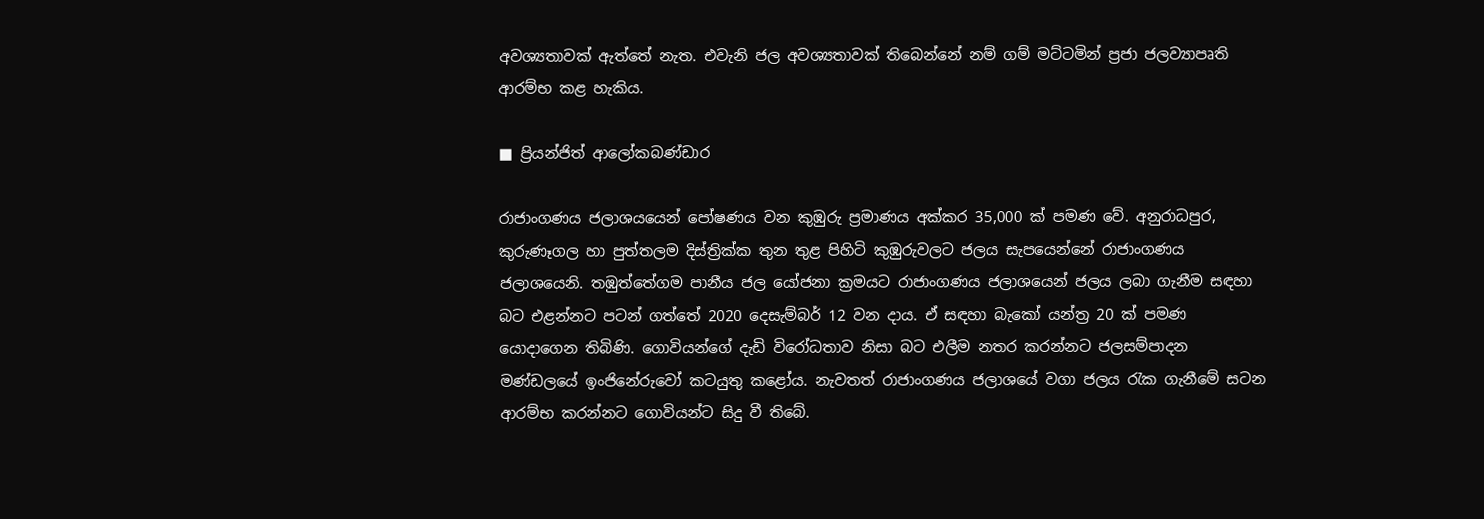අවශ්‍යතාවක් ඇත්තේ නැත. එවැනි ජල අවශ්‍යතාවක් තිබෙන්නේ නම් ගම් මට්ටමින් ප්‍රජා ජලව්‍යාපෘති ආරම්භ කළ හැකිය.

■ ප්‍රියන්ජිත් ආලෝකබණ්ඩාර

රාජාංගණය ජලාශයයෙන් පෝෂණය වන කුඹුරු ප්‍රමාණය අක්කර 35,000 ක් පමණ වේ. අනුරාධපුර, කුරුණෑගල හා පුත්තලම දිස්ත්‍රික්ක තුන තුළ පිහිටි කුඹුරුවලට ජලය සැපයෙන්නේ රාජාංගණය ජලාශයෙනි. තඹුත්තේගම පානීය ජල යෝජනා ක්‍රමයට රාජාංගණය ජලාශයෙන් ජලය ලබා ගැනීම සඳහා බට එළන්නට පටන් ගත්තේ 2020 දෙසැම්බර් 12 වන දාය. ඒ සඳහා බැකෝ යන්ත්‍ර 20 ක් පමණ යොදාගෙන තිබිණි. ගොවියන්ගේ දැඩි විරෝධතාව නිසා බට එලීම නතර කරන්නට ජලසම්පාදන මණ්ඩලයේ ඉංජිනේරුවෝ කටයුතු කළෝය. නැවතත් රාජාංගණය ජලාශයේ වගා ජලය රැක ගැනීමේ සටන ආරම්භ කරන්නට ගොවියන්ට සිදු වී තිබේ.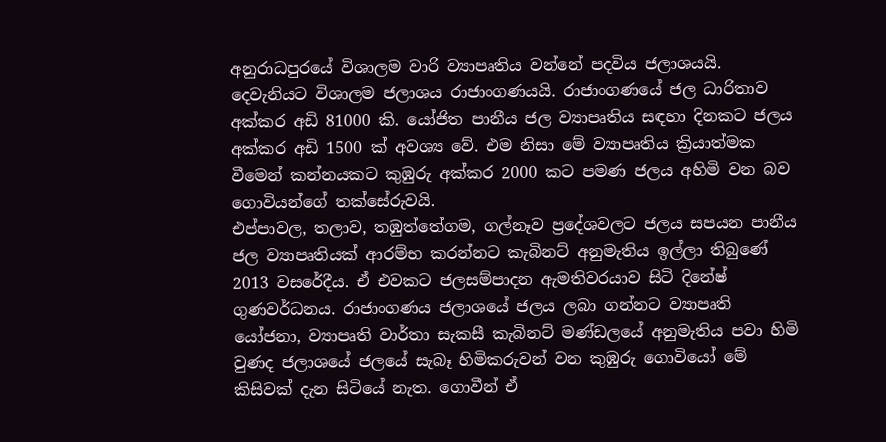අනුරාධපුරයේ විශාලම වාරි ව්‍යාපෘතිය වන්නේ පදවිය ජලාශයයි. දෙවැනියට විශාලම ජලාශය රාජාංගණයයි. රාජාංගණයේ ජල ධාරිතාව අක්කර අඩි 81000 කි. යෝජිත පානීය ජල ව්‍යාපෘතිය සඳහා දිනකට ජලය අක්කර අඩි 1500 ක් අවශ්‍ය වේ. එම නිසා මේ ව්‍යාපෘතිය ක්‍රියාත්මක වීමෙන් කන්නයකට කුඹුරු අක්කර 2000 කට පමණ ජලය අහිමි වන බව ගොවියන්ගේ තක්සේරුවයි.
එප්පාවල, තලාව, තඹුත්තේගම, ගල්නෑව ප්‍රදේශවලට ජලය සපයන පානීය ජල ව්‍යාපෘතියක් ආරම්භ කරන්නට කැබිනට් අනුමැතිය ඉල්ලා තිබුණේ 2013 වසරේදීය. ඒ එවකට ජලසම්පාදන ඇමතිවරයාව සිටි දිනේෂ් ගුණවර්ධනය. රාජාංගණය ජලාශයේ ජලය ලබා ගන්නට ව්‍යාපෘති යෝජනා, ව්‍යාපෘති වාර්තා සැකසී කැබිනට් මණ්ඩලයේ අනුමැතිය පවා හිමි වුණද ජලාශයේ ජලයේ සැබෑ හිමිකරුවන් වන කුඹුරු ගොවියෝ මේ කිසිවක් දැන සිටියේ නැත. ගොවීන් ඒ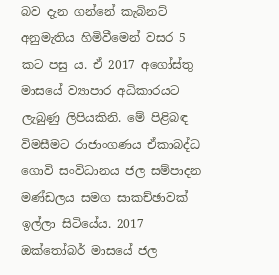බව දැන ගන්නේ කැබිනට් අනුමැතිය හිමිවීමෙන් වසර 5 කට පසු ය. ඒ 2017 අගෝස්තු මාසයේ ව්‍යාපාර අධිකාරයට ලැබුණු ලිපියකිනි. මේ පිළිබඳ විමසීමට රාජාංගණය ඒකාබද්ධ ගොවි සංවිධානය ජල සම්පාදන මණ්ඩලය සමග සාකච්ඡාවක් ඉල්ලා සිටියේය. 2017 ඔක්තෝබර් මාසයේ ජල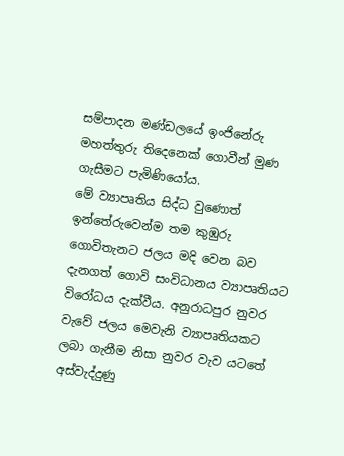සම්පාදන මණ්ඩලයේ ඉංජිනේරු මහත්තුරු තිදෙනෙක් ගොවීන් මුණ ගැසීමට පැමිණියෝය.
මේ ව්‍යාපෘතිය සිද්ධ වුණොත් ඉන්තේරුවෙන්ම තම කුඹුරු ගොවිතැනට ජලය මදි වෙන බව දැනගත් ගොවි සංවිධානය ව්‍යාපෘතියට විරෝධය දැක්වීය. අනුරාධපුර නුවර වැවේ ජලය මෙවැනි ව්‍යාපෘතියකට ලබා ගැනීම නිසා නුවර වැව යටතේ අස්වැද්දුණු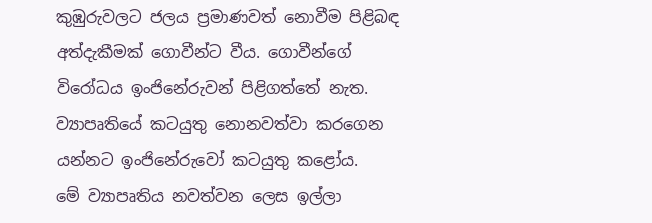කුඹුරුවලට ජලය ප්‍රමාණවත් නොවීම පිළිබඳ අත්දැකීමක් ගොවීන්ට වීය. ගොවීන්ගේ විරෝධය ඉංජිනේරුවන් පිළිගත්තේ නැත. ව්‍යාපෘතියේ කටයුතු නොනවත්වා කරගෙන යන්නට ඉංජිනේරුවෝ කටයුතු කළෝය.
මේ ව්‍යාපෘතිය නවත්වන ලෙස ඉල්ලා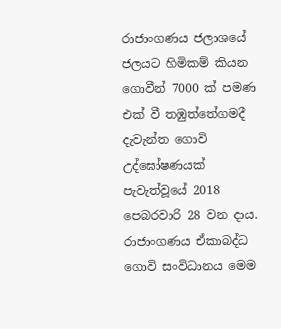රාජාංගණය ජලාශයේ ජලයට හිමිකම් කියන ගොවීන් 7000 ක් පමණ එක් වී තඹුත්තේගමදී දැවැන්ත ගොවි උද්ඝෝෂණයක් පැවැත්වූයේ 2018 පෙබරවාරි 28 වන දාය. රාජාංගණය ඒකාබද්ධ ගොවි සංවිධානය මෙම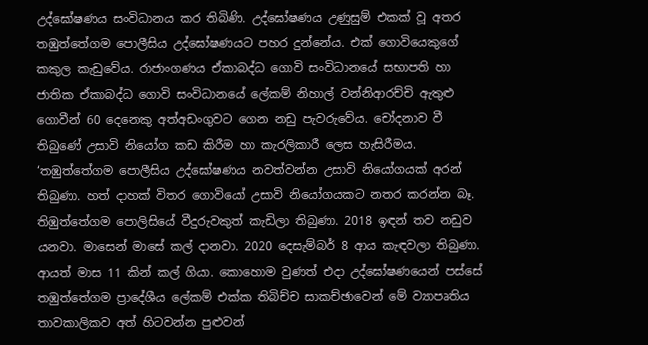උද්ඝෝෂණය සංවිධානය කර තිබිණි. උද්ඝෝෂණය උණුසුම් එකක් වූ අතර තඹුත්තේගම පොලීසිය උද්ඝෝෂණයට පහර දුන්නේය. එක් ගොවියෙකුගේ කකුල කැඩුවේය. රාජාංගණය ඒකාබද්ධ ගොවි සංවිධානයේ සභාපති හා ජාතික ඒකාබද්ධ ගොවි සංවිධානයේ ලේකම් නිහාල් වන්නිආරච්චි ඇතුළු ගොවීන් 60 දෙනෙකු අත්අඩංගුවට ගෙන නඩු පැවරුවේය. චෝදනාව වී තිබුණේ උසාවි නියෝග කඩ කිරීම හා කැරලිකාරී ලෙස හැසිරීමය.
‘තඹුත්තේගම පොලීසිය උද්ඝෝෂණය නවත්වන්න උසාවි නියෝගයක් අරන් තිබුණා. හත් දාහක් විතර ගොවියෝ උසාවි නියෝගයකට නතර කරන්න බෑ. තිඹුත්තේගම පොලිසියේ වීදුරුවකුත් කැඩිලා තිබුණා. 2018 ඉඳන් තව නඩුව යනවා. මාසෙන් මාසේ කල් දානවා. 2020 දෙසැම්බර් 8 ආය කැඳවලා තිබුණා. ආයත් මාස 11 කින් කල් ගියා. කොහොම වුණත් එදා උද්ඝෝෂණයෙන් පස්සේ තඹුත්තේගම ප්‍රාදේශීය ලේකම් එක්ක තිබිච්ච සාකච්ඡාවෙන් මේ ව්‍යාපෘතිය තාවකාලිකව අත් හිටවන්න පුළුවන්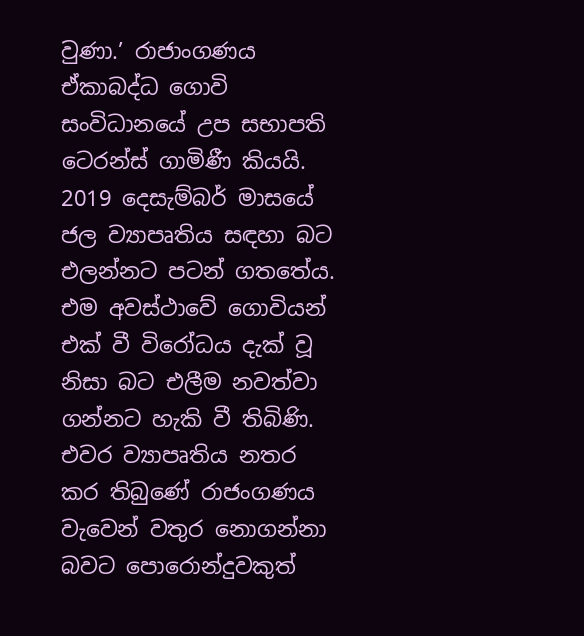වුණා.’ රාජාංගණය ඒකාබද්ධ ගොවි සංවිධානයේ උප සභාපති ටෙරන්ස් ගාමිණී කියයි.
2019 දෙසැම්බර් මාසයේ ජල ව්‍යාපෘතිය සඳහා බට එලන්නට පටන් ගතතේය. එම අවස්ථාවේ ගොවියන් එක් වී විරෝධය දැක් වූ නිසා බට එලීම නවත්වා ගන්නට හැකි වී තිබිණි. එවර ව්‍යාපෘතිය නතර කර තිබුණේ රාජංගණය වැවෙන් වතුර නොගන්නා බවට පොරොන්දුවකුත්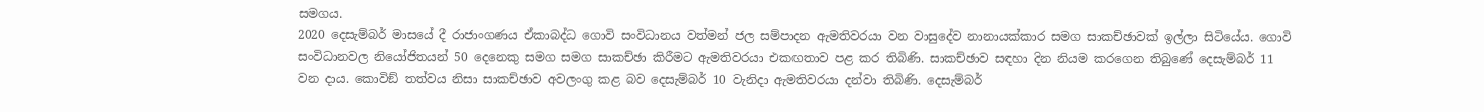සමගය.
2020 දෙසැම්බර් මාසයේ දී රාජාංගණය ඒකාබද්ධ ගොවි සංවිධානය වත්මන් ජල සම්පාදන ඇමතිවරයා වන වාසුදේව නානායක්කාර සමග සාකච්ඡාවක් ඉල්ලා සිටියේය. ගොවි සංවිධානවල නියෝජිතයන් 50 දෙනෙකු සමග සමග සාකච්ඡා කිරීමට ඇමතිවරයා එකඟතාව පළ කර තිබිණි. සාකච්ඡාව සඳහා දින නියම කරගෙන තිබුණේ දෙසැම්බර් 11 වන දාය. කොවිඞ් තත්වය නිසා සාකච්ඡාව අවලංගු කළ බව දෙසැම්බර් 10 වැනිදා ඇමතිවරයා දන්වා තිබිණි. දෙසැම්බර්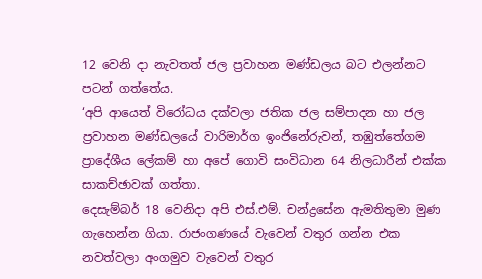12 වෙනි දා නැවතත් ජල ප්‍රවාහන මණ්ඩලය බට එලන්නට පටන් ගත්තේය.
‘අපි ආයෙත් විරෝධය දක්වලා ජතික ජල සම්පාදන හා ජල ප්‍රවාහන මණ්ඩලයේ වාරිමාර්ග ඉංජිනේරුවන්, තඹුත්තේගම ප්‍රාදේශීය ලේකම් හා අපේ ගොවි සංවිධාන 64 නිලධාරීන් එක්ක සාකච්ඡාවක් ගත්තා.
දෙසැම්බර් 18 වෙනිදා අපි එස්.එම්. චන්ද්‍රසේන ඇමතිතුමා මුණ ගැහෙන්න ගියා. රාජංගණයේ වැවෙන් වතුර ගන්න එක නවත්වලා අංගමුව වැවෙන් වතුර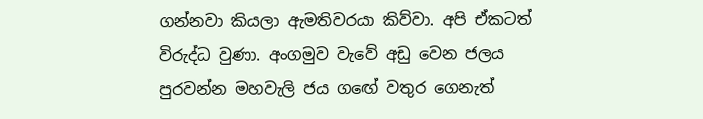ගන්නවා කියලා ඇමතිවරයා කිව්වා. අපි ඒකටත් විරුද්ධ වුණා. අංගමුව වැවේ අඩු වෙන ජලය පුරවන්න මහවැලි ජය ගඟේ වතුර ගෙනැත්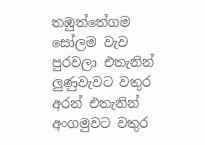තඹුත්තේගම සෝලම වැව පුරවලා එතැනින් ලුණුවැවට වතුර අරන් එතැනින් අංගමුවට වතුර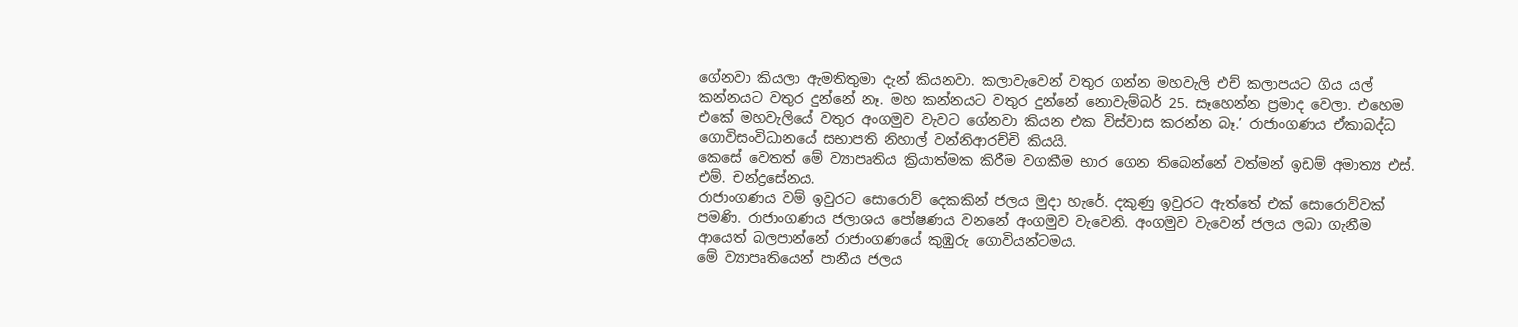ගේනවා කියලා ඇමතිතුමා දැන් කියනවා. කලාවැවෙන් වතුර ගන්න මහවැලි එච් කලාපයට ගිය යල් කන්නයට වතුර දුන්නේ නෑ. මහ කන්නයට වතුර දුන්නේ නොවැම්බර් 25. සෑහෙන්න ප්‍රමාද වෙලා. එහෙම එකේ මහවැලියේ වතුර අංගමුව වැවට ගේනවා කියන එක විස්වාස කරන්න බෑ.’ රාජාංගණය ඒකාබද්ධ ගොවිසංවිධානයේ සභාපති නිහාල් වන්නිආරච්චි කියයි.
කෙසේ වෙතත් මේ ව්‍යාපෘතිය ක්‍රියාත්මක කිරීම වගකීම භාර ගෙන තිබෙන්නේ වත්මන් ඉඩම් අමාත්‍ය එස්. එම්. චන්ද්‍රසේනය.
රාජාංගණය වම් ඉවුරට සොරොව් දෙකකින් ජලය මුදා හැරේ. දකුණු ඉවුරට ඇත්තේ එක් සොරොව්වක් පමණි. රාජාංගණය ජලාශය පෝෂණය වනනේ අංගමුව වැවෙනි. අංගමුව වැවෙන් ජලය ලබා ගැනීම ආයෙත් බලපාන්නේ රාජාංගණයේ කුඹුරු ගොවියන්ටමය.
මේ ව්‍යාපෘතියෙන් පානීය ජලය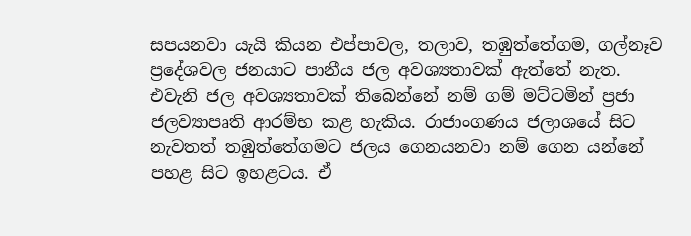සපයනවා යැයි කියන එප්පාවල, තලාව, තඹුත්තේගම, ගල්නෑව ප්‍රදේශවල ජනයාට පානීය ජල අවශ්‍යතාවක් ඇත්තේ නැත. එවැනි ජල අවශ්‍යතාවක් තිබෙන්නේ නම් ගම් මට්ටමින් ප්‍රජා ජලව්‍යාපෘති ආරම්භ කළ හැකිය. රාජාංගණය ජලාශයේ සිට නැවතත් තඹුත්තේගමට ජලය ගෙනයනවා නම් ගෙන යන්නේ පහළ සිට ඉහළටය. ඒ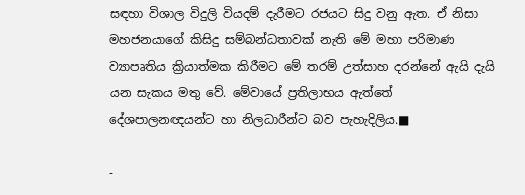සඳහා විශාල විදුලි වියදම් දැරීමට රජයට සිදු වනු ඇත. ඒ නිසා මහජනයාගේ කිසිදු සම්බන්ධතාවක් නැති මේ මහා පරිමාණ ව්‍යාපෘතිය ක්‍රියාත්මක කිරීමට මේ තරම් උත්සාහ දරන්නේ ඇයි දැයි යන සැකය මතු වේ. මේවායේ ප්‍රතිලාභය ඇත්තේ දේශපාලනඥයන්ට හා නිලධාරීන්ට බව පැහැදිලිය.■

-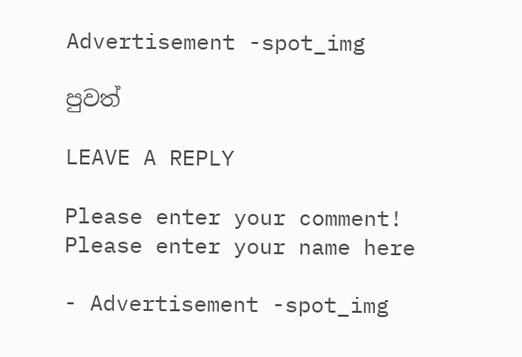Advertisement -spot_img

පුවත්

LEAVE A REPLY

Please enter your comment!
Please enter your name here

- Advertisement -spot_img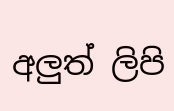අලුත් ලිපි